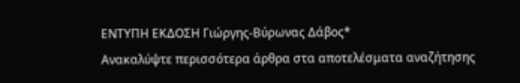ΕΝΤΥΠΗ ΕΚΔΟΣΗ Γιώργης-Βύρωνας Δάβος*
Ανακαλύψτε περισσότερα άρθρα στα αποτελέσματα αναζήτησης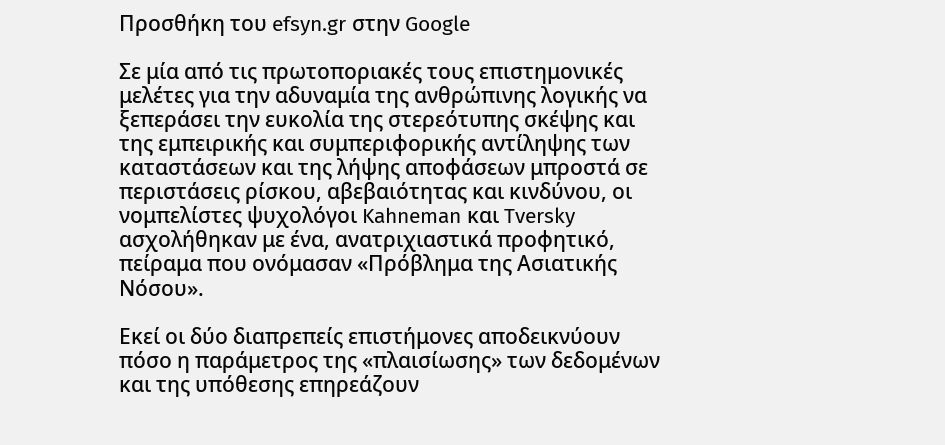Προσθήκη του efsyn.gr στην Google

Σε μία από τις πρωτοποριακές τους επιστημονικές μελέτες για την αδυναμία της ανθρώπινης λογικής να ξεπεράσει την ευκολία της στερεότυπης σκέψης και της εμπειρικής και συμπεριφορικής αντίληψης των καταστάσεων και της λήψης αποφάσεων μπροστά σε περιστάσεις ρίσκου, αβεβαιότητας και κινδύνου, οι νομπελίστες ψυχολόγοι Kahneman και Tversky ασχολήθηκαν με ένα, ανατριχιαστικά προφητικό, πείραμα που ονόμασαν «Πρόβλημα της Ασιατικής Νόσου».

Εκεί οι δύο διαπρεπείς επιστήμονες αποδεικνύουν πόσο η παράμετρος της «πλαισίωσης» των δεδομένων και της υπόθεσης επηρεάζουν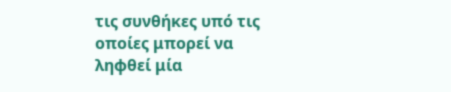τις συνθήκες υπό τις οποίες μπορεί να ληφθεί μία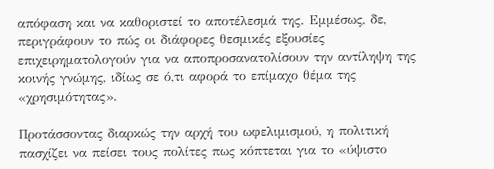απόφαση και να καθοριστεί το αποτέλεσμά της. Εμμέσως, δε, περιγράφουν το πώς οι διάφορες θεσμικές εξουσίες επιχειρηματολογούν για να αποπροσανατολίσουν την αντίληψη της κοινής γνώμης, ιδίως σε ό,τι αφορά το επίμαχο θέμα της «χρησιμότητας».

Προτάσσοντας διαρκώς την αρχή του ωφελιμισμού, η πολιτική πασχίζει να πείσει τους πολίτες πως κόπτεται για το «ύψιστο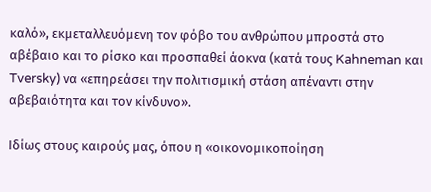καλό», εκμεταλλευόμενη τον φόβο του ανθρώπου μπροστά στο αβέβαιο και το ρίσκο και προσπαθεί άοκνα (κατά τους Kahneman και Tversky) να «επηρεάσει την πολιτισμική στάση απέναντι στην αβεβαιότητα και τον κίνδυνο».

Ιδίως στους καιρούς μας, όπου η «οικονομικοποίηση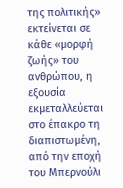της πολιτικής» εκτείνεται σε κάθε «μορφή ζωής» του ανθρώπου, η εξουσία εκμεταλλεύεται στο έπακρο τη διαπιστωμένη, από την εποχή του Μπερνούλι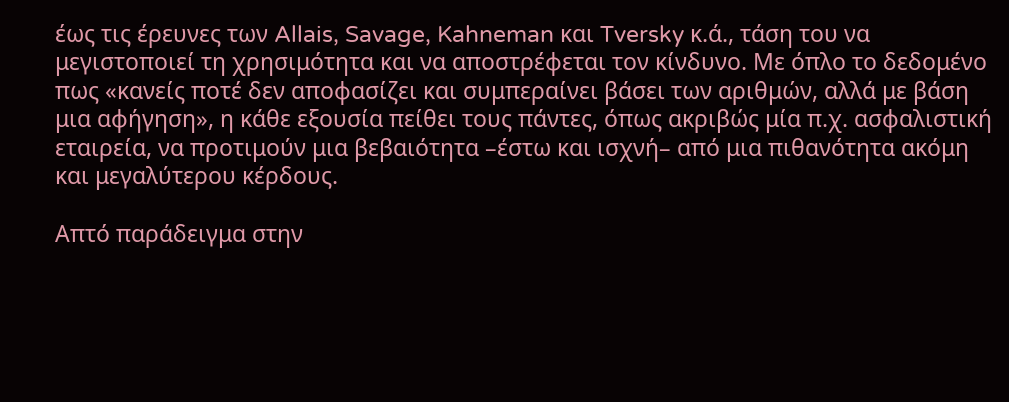έως τις έρευνες των Allais, Savage, Kahneman και Tversky κ.ά., τάση του να μεγιστοποιεί τη χρησιμότητα και να αποστρέφεται τον κίνδυνο. Με όπλο το δεδομένο πως «κανείς ποτέ δεν αποφασίζει και συμπεραίνει βάσει των αριθμών, αλλά με βάση μια αφήγηση», η κάθε εξουσία πείθει τους πάντες, όπως ακριβώς μία π.χ. ασφαλιστική εταιρεία, να προτιμούν μια βεβαιότητα –έστω και ισχνή– από μια πιθανότητα ακόμη και μεγαλύτερου κέρδους.

Απτό παράδειγμα στην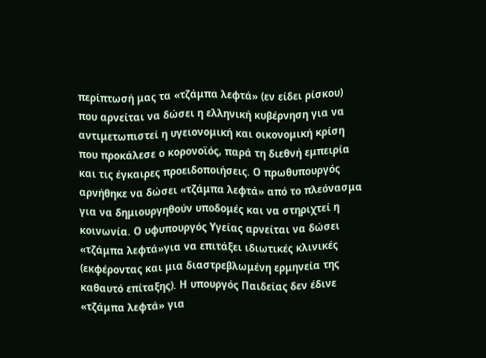περίπτωσή μας τα «τζάμπα λεφτά» (εν είδει ρίσκου) που αρνείται να δώσει η ελληνική κυβέρνηση για να αντιμετωπιστεί η υγειονομική και οικονομική κρίση που προκάλεσε ο κορονοϊός, παρά τη διεθνή εμπειρία και τις έγκαιρες προειδοποιήσεις. Ο πρωθυπουργός αρνήθηκε να δώσει «τζάμπα λεφτά» από το πλεόνασμα για να δημιουργηθούν υποδομές και να στηριχτεί η κοινωνία. Ο υφυπουργός Υγείας αρνείται να δώσει «τζάμπα λεφτά»για να επιτάξει ιδιωτικές κλινικές (εκφέροντας και μια διαστρεβλωμένη ερμηνεία της καθαυτό επίταξης). Η υπουργός Παιδείας δεν έδινε «τζάμπα λεφτά» για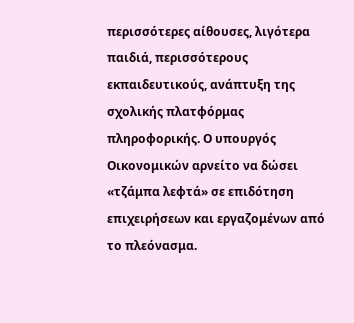περισσότερες αίθουσες, λιγότερα παιδιά, περισσότερους εκπαιδευτικούς, ανάπτυξη της σχολικής πλατφόρμας πληροφορικής. Ο υπουργός Οικονομικών αρνείτο να δώσει «τζάμπα λεφτά» σε επιδότηση επιχειρήσεων και εργαζομένων από το πλεόνασμα.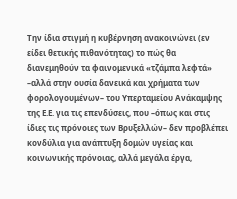Την ίδια στιγμή η κυβέρνηση ανακοινώνει (εν είδει θετικής πιθανότητας) το πώς θα διανεμηθούν τα φαινομενικά «τζάμπα λεφτά» –αλλά στην ουσία δανεικά και χρήματα των φορολογουμένων– του Υπερταμείου Ανάκαμψης της Ε.Ε. για τις επενδύσεις, που –όπως και στις ίδιες τις πρόνοιες των Βρυξελλών– δεν προβλέπει κονδύλια για ανάπτυξη δομών υγείας και κοινωνικής πρόνοιας, αλλά μεγάλα έργα,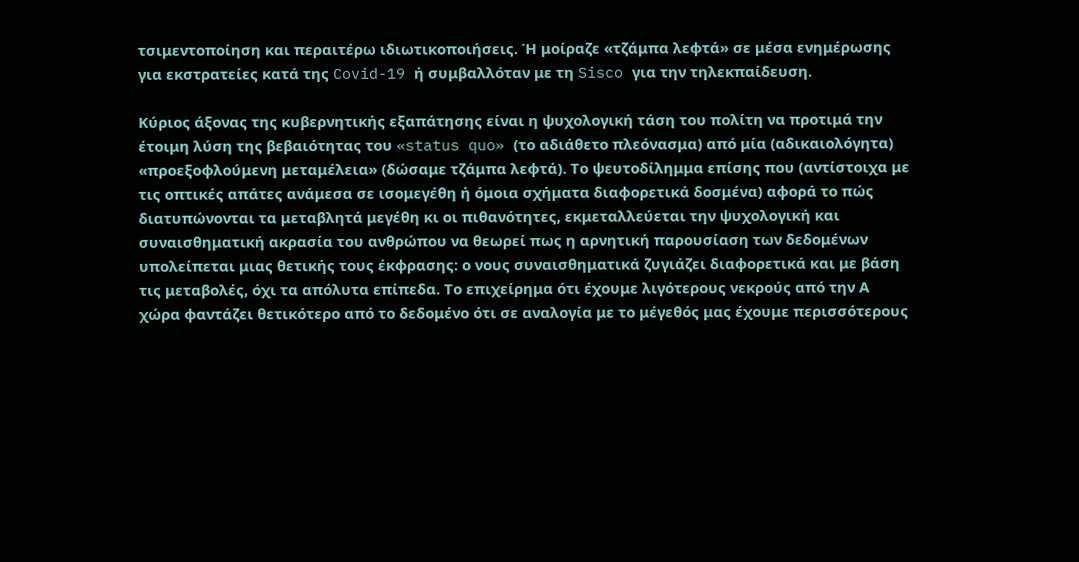τσιμεντοποίηση και περαιτέρω ιδιωτικοποιήσεις. Ή μοίραζε «τζάμπα λεφτά» σε μέσα ενημέρωσης για εκστρατείες κατά της Covid-19 ή συμβαλλόταν με τη Sisco για την τηλεκπαίδευση.

Κύριος άξονας της κυβερνητικής εξαπάτησης είναι η ψυχολογική τάση του πολίτη να προτιμά την έτοιμη λύση της βεβαιότητας του «status quo» (το αδιάθετο πλεόνασμα) από μία (αδικαιολόγητα) «προεξοφλούμενη μεταμέλεια» (δώσαμε τζάμπα λεφτά). Το ψευτοδίλημμα επίσης που (αντίστοιχα με τις οπτικές απάτες ανάμεσα σε ισομεγέθη ή όμοια σχήματα διαφορετικά δοσμένα) αφορά το πώς διατυπώνονται τα μεταβλητά μεγέθη κι οι πιθανότητες, εκμεταλλεύεται την ψυχολογική και συναισθηματική ακρασία του ανθρώπου να θεωρεί πως η αρνητική παρουσίαση των δεδομένων υπολείπεται μιας θετικής τους έκφρασης: ο νους συναισθηματικά ζυγιάζει διαφορετικά και με βάση τις μεταβολές, όχι τα απόλυτα επίπεδα. Το επιχείρημα ότι έχουμε λιγότερους νεκρούς από την Α χώρα φαντάζει θετικότερο από το δεδομένο ότι σε αναλογία με το μέγεθός μας έχουμε περισσότερους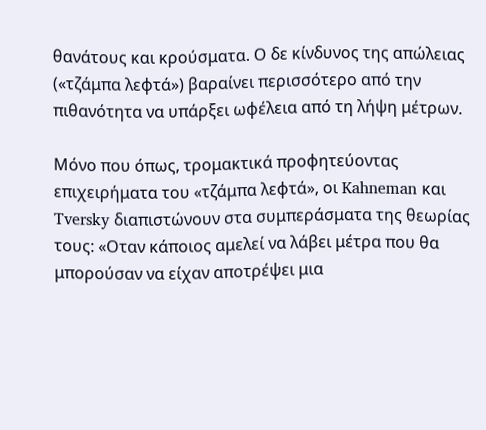θανάτους και κρούσματα. Ο δε κίνδυνος της απώλειας («τζάμπα λεφτά») βαραίνει περισσότερο από την πιθανότητα να υπάρξει ωφέλεια από τη λήψη μέτρων.

Μόνο που όπως, τρομακτικά προφητεύοντας επιχειρήματα του «τζάμπα λεφτά», οι Kahneman και Tversky διαπιστώνουν στα συμπεράσματα της θεωρίας τους: «Οταν κάποιος αμελεί να λάβει μέτρα που θα μπορούσαν να είχαν αποτρέψει μια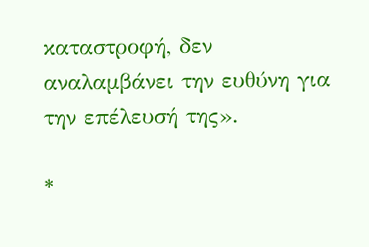καταστροφή, δεν αναλαμβάνει την ευθύνη για την επέλευσή της».

*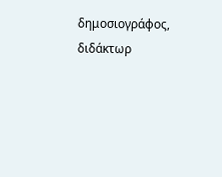δημοσιογράφος, διδάκτωρ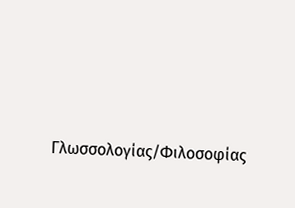Γλωσσολογίας/Φιλοσοφίας